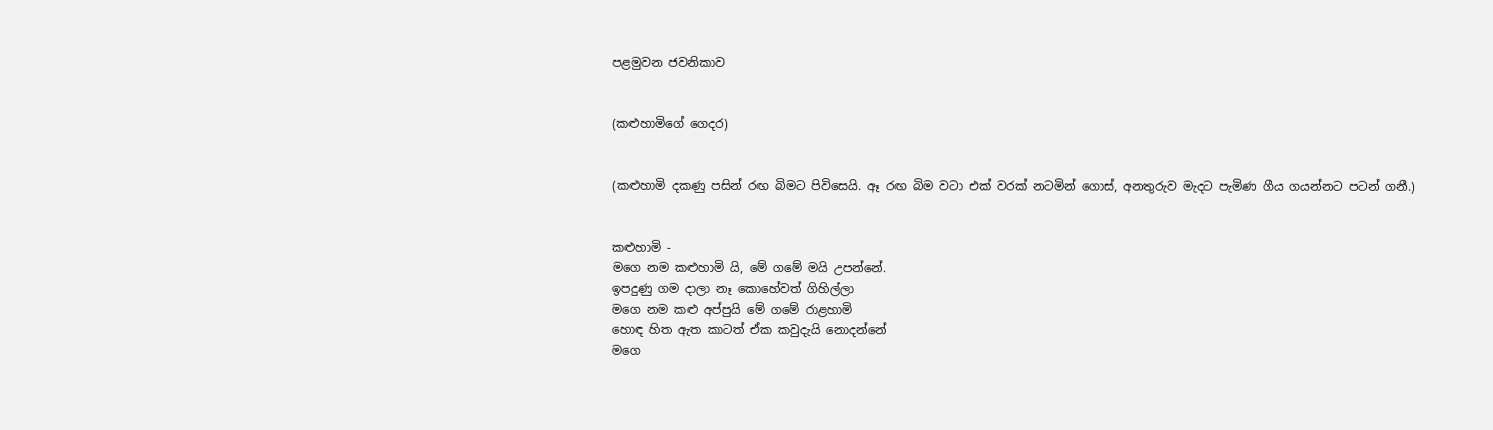පළමුවන ජවනිකාව


(කළුහාමිගේ ගෙදර)


(කළුහාමි දක‍ණු පසින් රඟ බිමට පිවිසෙයි. ඈ රඟ බිම වටා එක් වරක් නටමින් ගොස්, අනතුරුව මැදට පැමිණ ගීය ගයන්නට පටන් ගනී.)


කළුහාමි -
මගෙ නම කළුහාමි යි, මේ ගමේ මයි උපන්නේ.
ඉපදුණු ගම දාලා නෑ කොහේවත් ගිහිල්ලා
මගෙ නම කළු අප්පුයි මේ ගමේ රාළහාමි
හොඳ හිත ඇත කාටත් ඒක කවුදැයි නොදන්නේ
මගෙ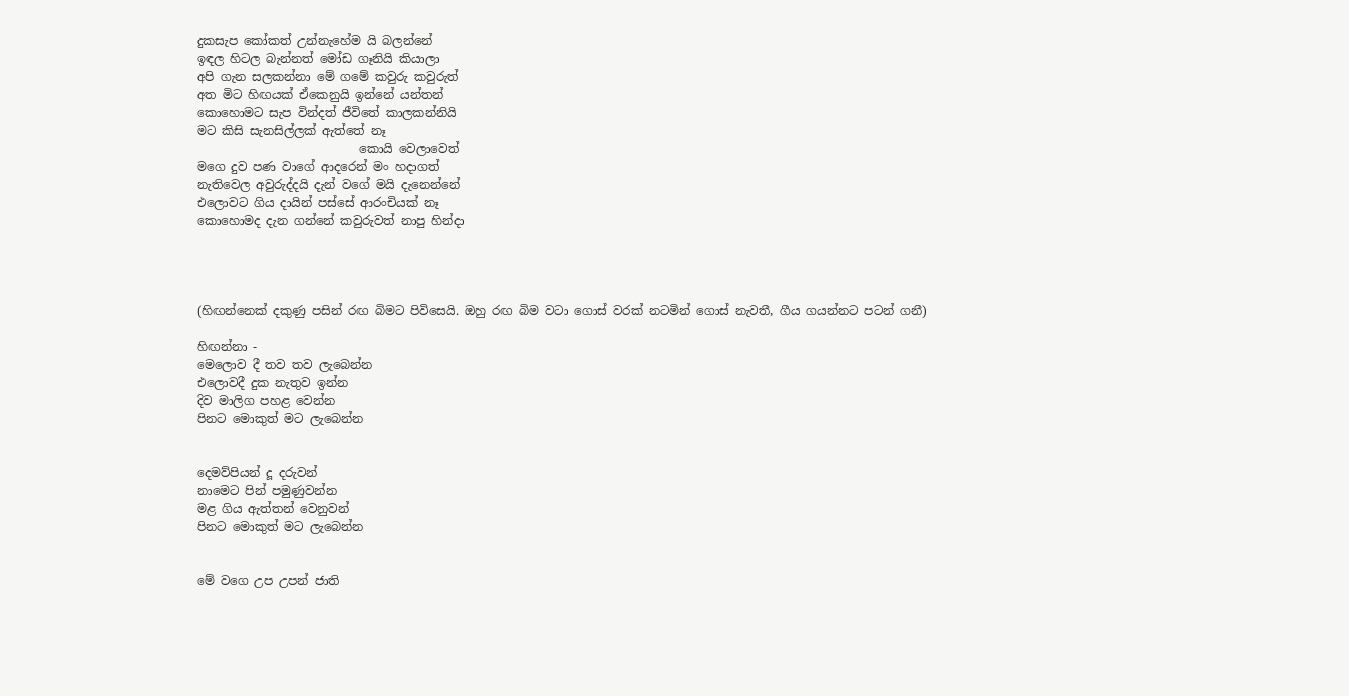දුකසැප කෝකත් උන්නැහේම යි බලන්නේ
ඉඳල හිටල බැන්නත් මෝඩ ගෑනියි කියාලා
අපි ගැන සලකන්නා මේ ගමේ කවුරු කවුරුත්
අත මිට හිඟයක් ඒකෙනුයි ඉන්නේ යන්තන්
කොහොමට සැප වින්දත් ජීවිතේ කාලකන්නියි
මට කිසි සැනසිල්ලක් ඇත්තේ නෑ
                           කොයි වෙලාවෙත්
මගෙ දුව පණ වාගේ ආදරෙන් මං හදාගත්
නැතිවෙල අවුරුද්දයි දැන් වගේ මයි දැනෙන්නේ
එලොවට ගිය දායින් පස්සේ ආරංචියක් නෑ
කොහොමද දැන ගන්නේ කවුරුවත් නාපු හින්දා




(හිඟන්නෙක් දකුණු පසින් රඟ බිමට පිවිසෙයි. ඔහු රඟ බිම වටා ගොස් වරක් නටමින් ගොස් නැවතී, ගීය ගයන්නට පටන් ගනී)

හිඟන්නා -
මෙලොව දී තව තව ලැබෙන්න
එලොවදී දුක නැතුව ඉන්න
දිව මාලිග පහළ වෙන්න
පිනට මොකුත් මට ලැබෙන්න


දෙමව්පියන් දූ දරුවන්
නාමෙට පින් පමුණුවන්න
මළ ගිය ඇත්තන් වෙනුවන්
පිනට මොකුත් මට ලැබෙන්න


මේ වගෙ උප උපන් ජාති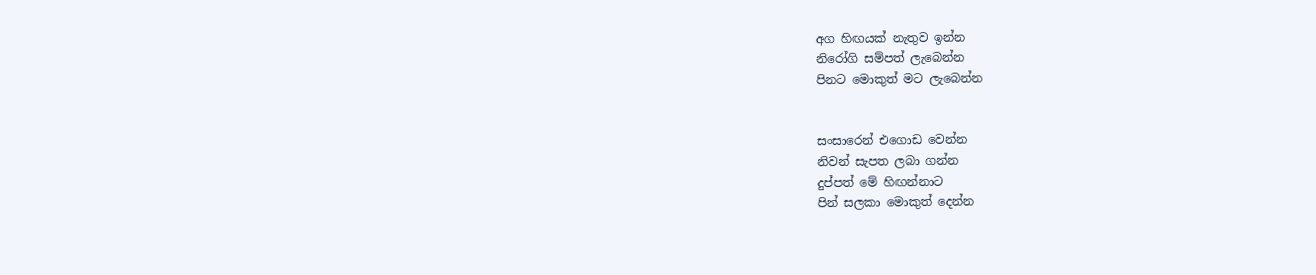අග හිඟයක් නැතුව ඉන්න
නිරෝගි සම්පත් ලැබෙන්න
පිනට මොකුත් මට ලැබෙන්න


සංසාරෙන් එගොඩ වෙන්න
නිවන් සැපත ලබා ගන්න
දුප්පත් මේ හිඟන්නාට
පින් සලකා මොකුත් දෙන්න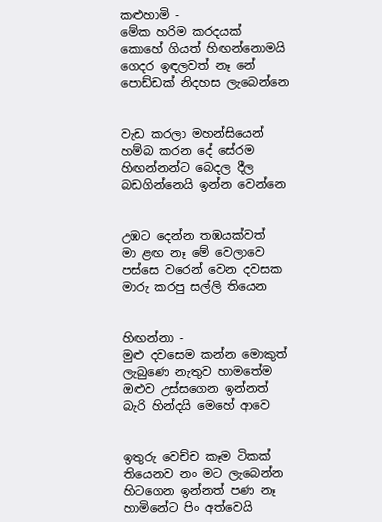කළුහාමි -
මේක හරිම කරදයක්
කොහේ ගියත් හිඟන්නොමයි
ගෙදර ඉඳලවත් නෑ නේ
පොඩ්ඩක් නිදහස ලැබෙන්නෙ


වැඩ කරලා මහන්සියෙන්
හම්බ කරන දේ සේරම
හිඟන්නන්ට බෙදල දීල
බඩගින්නෙයි ඉන්න වෙන්නෙ


උඹට දෙන්න තඹයක්වත්
මා ළඟ නෑ මේ වෙලාවෙ
පස්සෙ වරෙන් වෙන දවසක
මාරු කරපු සල්ලි තියෙන


හිඟන්නා -
මුළු දවසෙම කන්න මොකුත්
ලැබුණෙ නැතුව හාමතේම
ඔළුව උස්සගෙන ඉන්නත්
බැරි හින්දයි මෙහේ ආවෙ


ඉතුරු වෙච්ච කෑම ටිකක්
තියෙනව නං මට ලැබෙන්න
හිටගෙන ඉන්නත් පණ නෑ
හාමිනේට පිං අත්වෙයි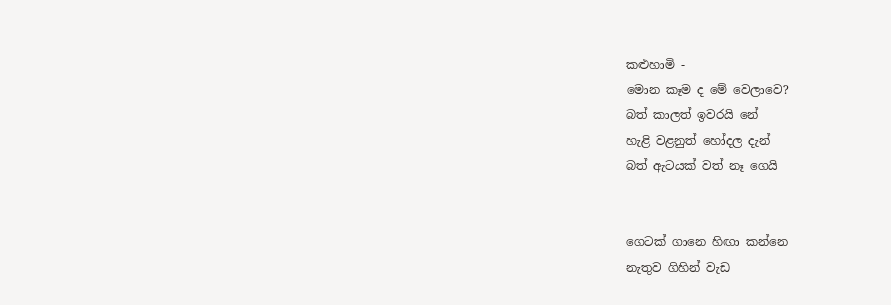කළුහාමි -
මොන කෑම ද මේ වෙලාවෙ?
බත් කාලත් ඉවරයි නේ
හැළි වළනුත් හෝදල දැන්
බත් ඇටයක් වත් නෑ ගෙයි


ගෙටක් ගානෙ හිඟා කන්නෙ
නැතුව ගිහින් වැඩ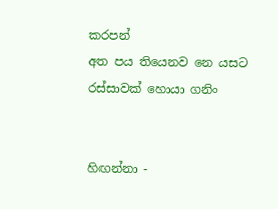කරපන්
අත පය තියෙනව නෙ යසට
රස්සාවක් හොයා ගනිං


හිඟන්නා -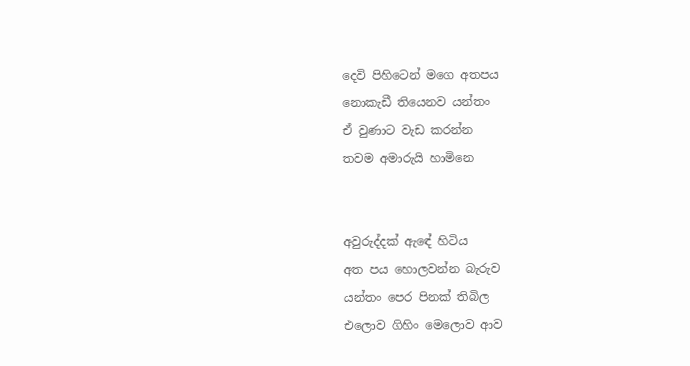දෙවි පිහිටෙන් මගෙ අතපය
නොකැඩී තියෙනව යන්තං
ඒ වුණාට වැඩ කරන්න
තවම අමාරුයි හාමිනෙ


අවුරුද්දක් ඇඳේ හිටිය
අත පය හොලවන්න බැරුව
යන්තං පෙර පිනක් තිබිල
එලොව ගිහිං මෙලොව ආව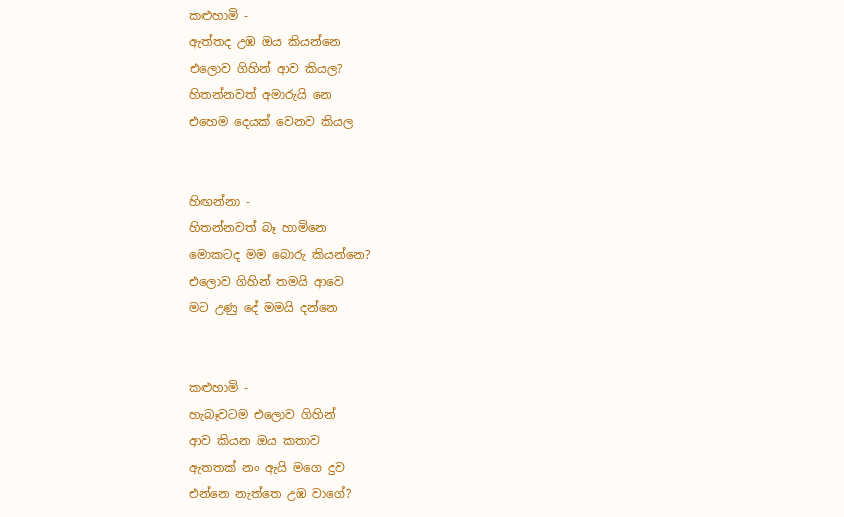කළුහාමි -
ඇත්තද උඹ ඔය කියන්නෙ
එලොව ගිහින් ආව කියල?
හිතන්නවත් අමාරුයි නෙ
එහෙම දෙයක් වෙනව කියල


හිඟන්නා -
හිතන්නවත් බෑ හාමිනෙ
මොකටද මම බොරු කියන්නෙ?
එලොව ගිහින් තමයි ආවෙ
මට උණු දේ මමයි දන්නෙ


කළුහාමි -
හැබෑවටම එලොව ගිහින්
ආව කියන ඔය කතාව
ඇතතක් නං ඇයි මගෙ දුව
එන්නෙ නැත්තෙ උඹ වාගේ?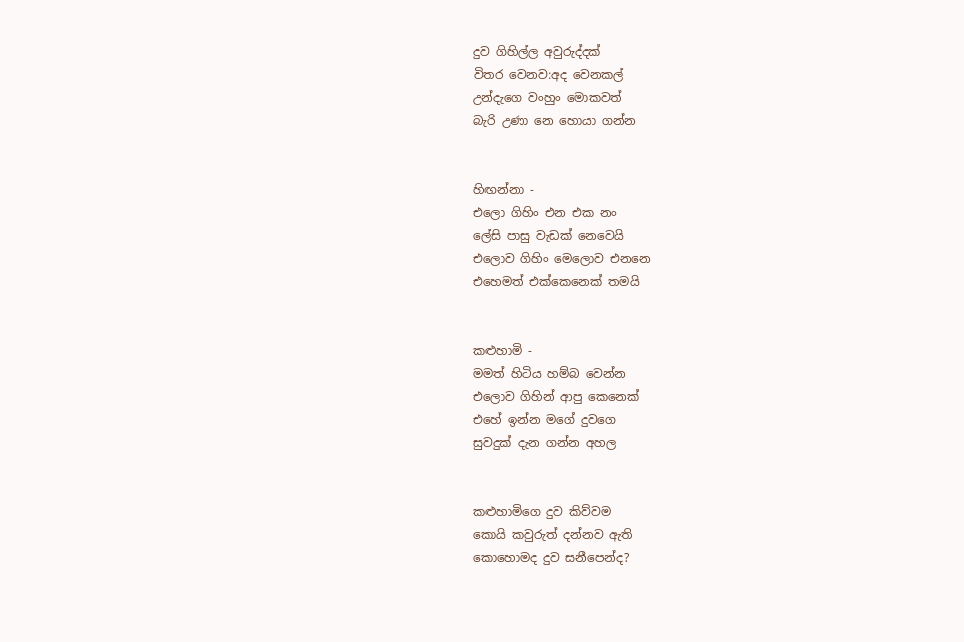දුව ගිහිල්ල අවුරුද්දක්
විතර වෙනව:අද වෙනකල්
උන්දැගෙ වංහුං මොකවත්
බැරි උණා නෙ හොයා ගන්න


හිඟන්නා -
එලො ගිහිං එන එක නං
ලේසි පාසු වැඩක් නෙවෙයි
එලොව ගිහිං මෙලොව එනනෙ
එහෙමත් එක්කෙනෙක් තමයි


කළුහාමි -
මමත් හිටිය හම්බ වෙන්න
එලොව ගිහින් ආපු කෙනෙක්
එහේ ඉන්න මගේ දුවගෙ
සුවදුක් දැන ගන්න අහල


කළුහාමිගෙ දුව කිව්වම
කොයි කවුරුත් දන්නව ඇති
කොහොමද දුව සනීපෙන්ද?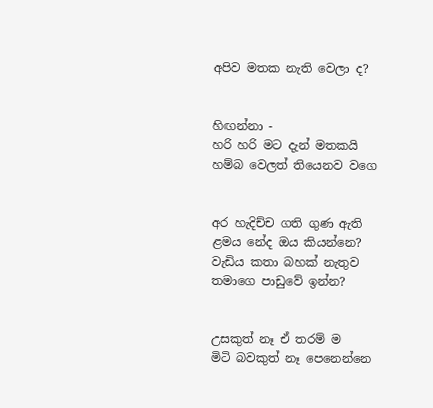අපිව මතක නැති වෙලා ද?


හිඟන්නා -
හරි හරි මට දැන් මතකයි
හම්බ වෙලත් තියෙනව වගෙ


අර හැදිච්ච ගති ගුණ ඇති
ළමය නේද ඔය කියන්නෙ?
වැඩිය කතා බහක් නැතුව
තමාගෙ පාඩුවේ ඉන්න?


උසකුත් නෑ ඒ තරම් ම
මිටි බවකුත් නෑ පෙනෙන්නෙ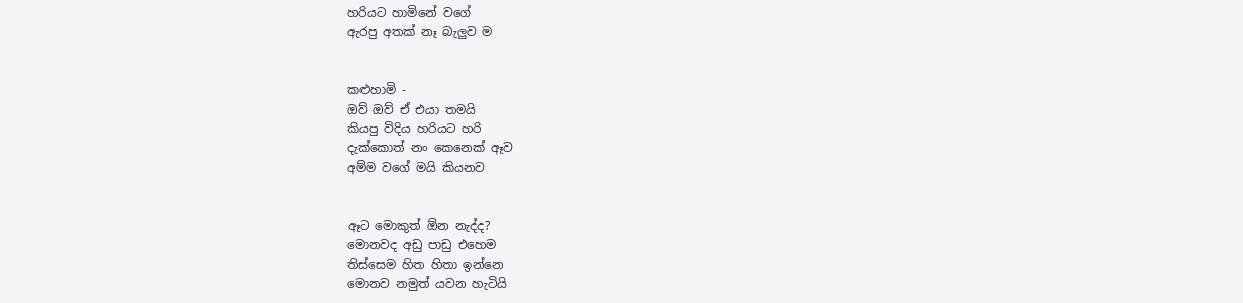හරියට හාමිනේ වගේ
ඇරපු අතක් නෑ බැලුව ම


කළුහාමි -
ඔව් ඔව් ඒ එයා තමයි
කියපු විදිය හරියට හරි
දැක්කොත් නං කෙනෙක් ඈව
අම්ම වගේ මයි කියනව


ඈට මොකුත් ඕන නැද්ද?
මොනවද අඩු පාඩු එහෙම
තිස්සෙම හිත හිතා ඉන්නෙ
මොනව නමුත් යවන හැටියි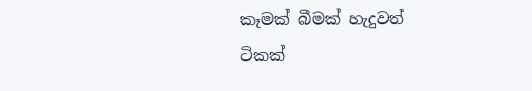කෑමක් බීමක් හැදුවත්
ටිකක්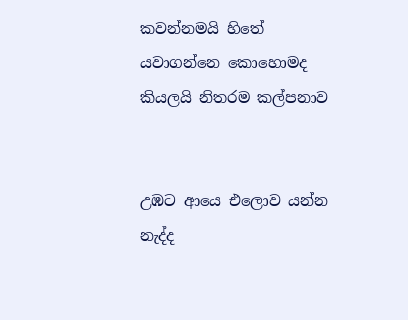කවන්නමයි හිතේ
යවාගන්නෙ කොහොමද
කියලයි නිතරම කල්පනාව


උඹට ආයෙ එලොව යන්න
නැද්ද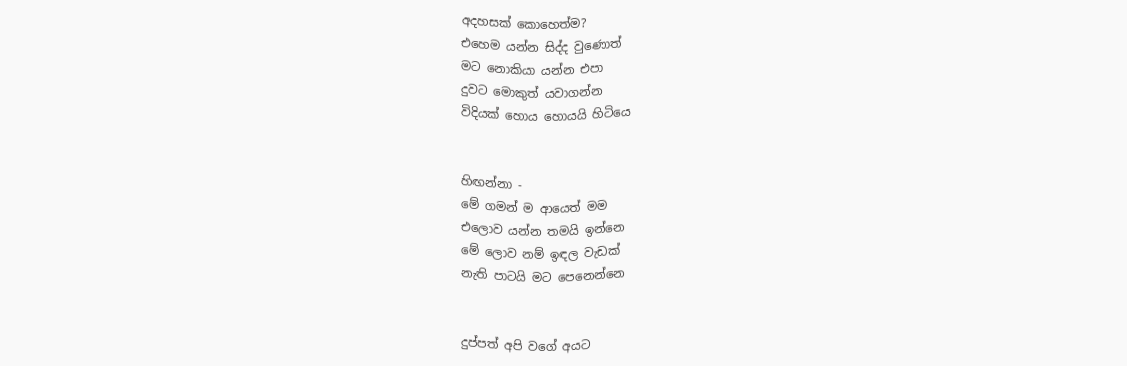අදහසක් කොහෙත්ම?
එහෙම යන්න සිද්ද වුණොත්
මට නොකියා යන්න එපා
දුවට මොකුත් යවාගන්න
විදියක් හොය හොයයි හිටියෙ


හිඟන්නා -
මේ ගමන් ම ආයෙත් මම
එලොව යන්න තමයි ඉන්නෙ
මේ ලොව නම් ඉඳල වැඩක්
නැති පාටයි මට පෙනෙන්නෙ


දුප්පත් අපි වගේ අයට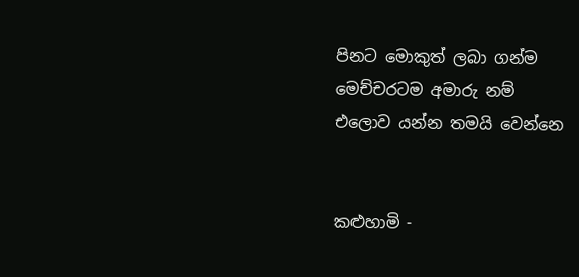පිනට මොකුත් ලබා ගන්ම
මෙච්චරටම අමාරු නම්
එලොව යන්න තමයි වෙන්නෙ


කළුහාමි -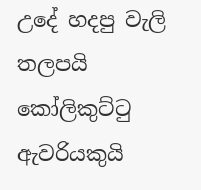උදේ හදපු වැලි තලපයි
කෝලිකුට්ටු ඇවරියකුයි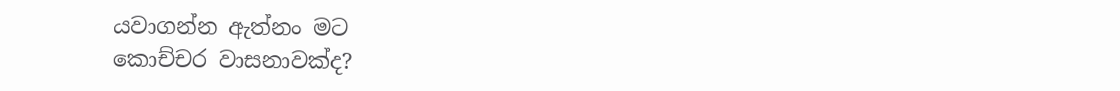යවාගන්න ඇත්නං මට
කොච්චර වාසනාවක්ද?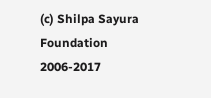(c) Shilpa Sayura Foundation 2006-2017